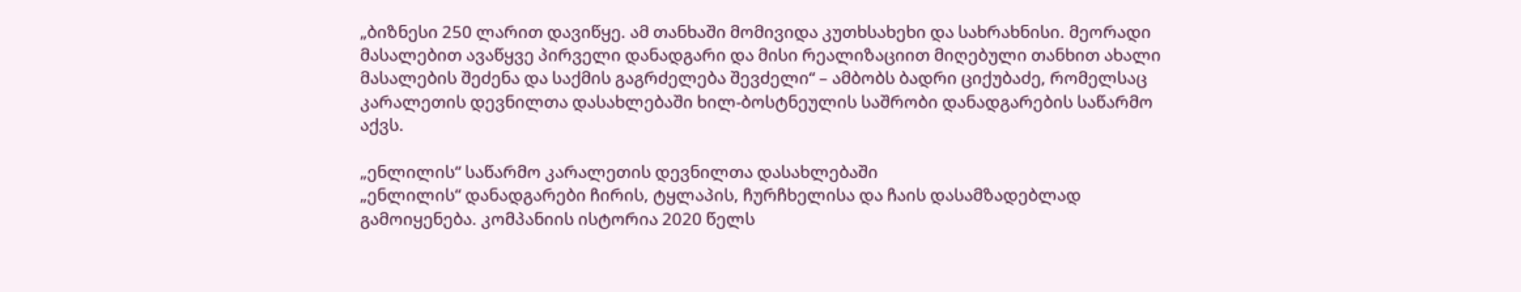„ბიზნესი 250 ლარით დავიწყე. ამ თანხაში მომივიდა კუთხსახეხი და სახრახნისი. მეორადი მასალებით ავაწყვე პირველი დანადგარი და მისი რეალიზაციით მიღებული თანხით ახალი მასალების შეძენა და საქმის გაგრძელება შევძელი“ – ამბობს ბადრი ციქუბაძე, რომელსაც კარალეთის დევნილთა დასახლებაში ხილ-ბოსტნეულის საშრობი დანადგარების საწარმო აქვს.

„ენლილის“ საწარმო კარალეთის დევნილთა დასახლებაში
„ენლილის“ დანადგარები ჩირის, ტყლაპის, ჩურჩხელისა და ჩაის დასამზადებლად გამოიყენება. კომპანიის ისტორია 2020 წელს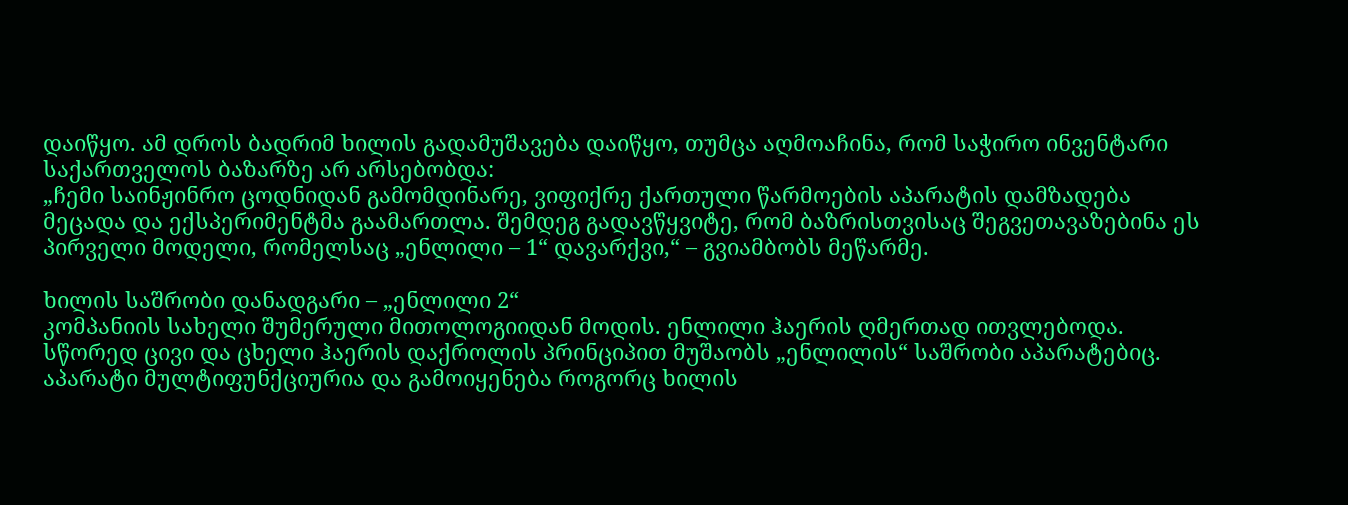დაიწყო. ამ დროს ბადრიმ ხილის გადამუშავება დაიწყო, თუმცა აღმოაჩინა, რომ საჭირო ინვენტარი საქართველოს ბაზარზე არ არსებობდა:
„ჩემი საინჟინრო ცოდნიდან გამომდინარე, ვიფიქრე ქართული წარმოების აპარატის დამზადება მეცადა და ექსპერიმენტმა გაამართლა. შემდეგ გადავწყვიტე, რომ ბაზრისთვისაც შეგვეთავაზებინა ეს პირველი მოდელი, რომელსაც „ენლილი – 1“ დავარქვი,“ – გვიამბობს მეწარმე.

ხილის საშრობი დანადგარი – „ენლილი 2“
კომპანიის სახელი შუმერული მითოლოგიიდან მოდის. ენლილი ჰაერის ღმერთად ითვლებოდა. სწორედ ცივი და ცხელი ჰაერის დაქროლის პრინციპით მუშაობს „ენლილის“ საშრობი აპარატებიც.
აპარატი მულტიფუნქციურია და გამოიყენება როგორც ხილის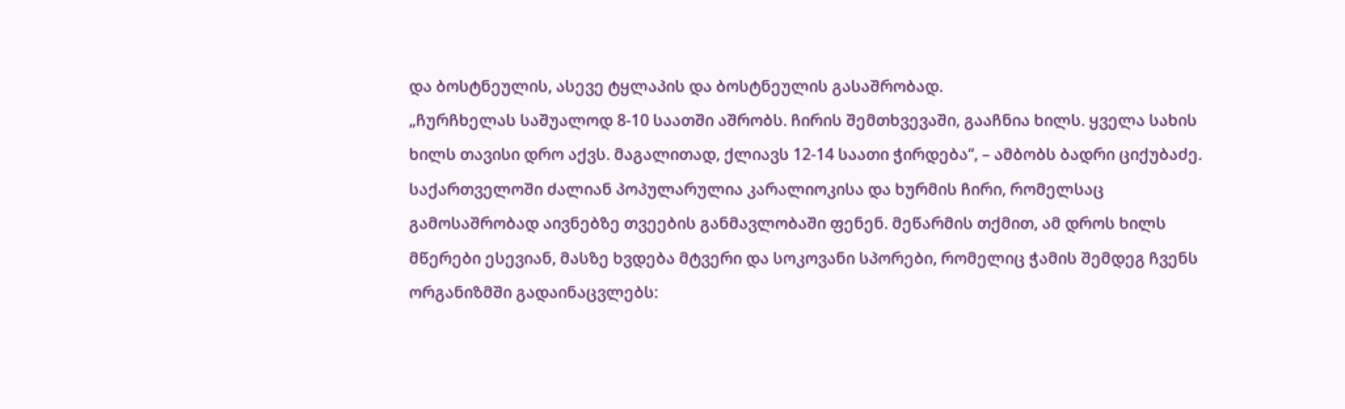და ბოსტნეულის, ასევე ტყლაპის და ბოსტნეულის გასაშრობად.
„ჩურჩხელას საშუალოდ 8-10 საათში აშრობს. ჩირის შემთხვევაში, გააჩნია ხილს. ყველა სახის ხილს თავისი დრო აქვს. მაგალითად, ქლიავს 12-14 საათი ჭირდება“, – ამბობს ბადრი ციქუბაძე.
საქართველოში ძალიან პოპულარულია კარალიოკისა და ხურმის ჩირი, რომელსაც გამოსაშრობად აივნებზე თვეების განმავლობაში ფენენ. მეწარმის თქმით, ამ დროს ხილს მწერები ესევიან, მასზე ხვდება მტვერი და სოკოვანი სპორები, რომელიც ჭამის შემდეგ ჩვენს ორგანიზმში გადაინაცვლებს: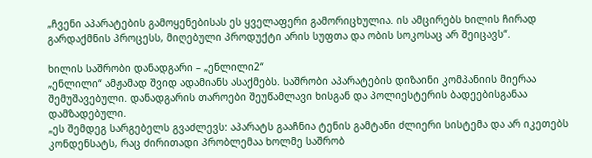„ჩვენი აპარატების გამოყენებისას ეს ყველაფერი გამორიცხულია. ის ამცირებს ხილის ჩირად გარდაქმნის პროცესს, მიღებული პროდუქტი არის სუფთა და ობის სოკოსაც არ შეიცავს“.

ხილის საშრობი დანადგარი – „ენლილი2“
„ენლილი“ ამჟამად შვიდ ადამიანს ასაქმებს. საშრობი აპარატების დიზაინი კომპანიის მიერაა შემუშავებული. დანადგარის თაროები შეუწამლავი ხისგან და პოლიესტერის ბადეებისგანაა დამზადებული.
„ეს შემდეგ სარგებელს გვაძლევს: აპარატს გააჩნია ტენის გამტანი ძლიერი სისტემა და არ იკეთებს კონდენსატს, რაც ძირითადი პრობლემაა ხოლმე საშრობ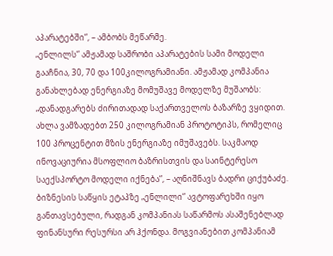აპარატებში“, – ამბობს მეწარმე.
„ენლილს“ ამჟამად საშრობი აპარატების სამი მოდელი გააჩნია, 30, 70 და 100კილოგრამიანი. ამჟამად კომპანია განახლებად ენერგიაზე მომუშავე მოდელზე მუშაობს:
„დანადგარებს ძირითადად საქართველოს ბაზარზე ვყიდით. ახლა ვამზადებთ 250 კილოგრამიან პროტოტიპს, რომელიც 100 პროცენტით მზის ენერგიაზე იმუშავებს. საკმაოდ ინოვაციურია მსოფლიო ბაზრისთვის და საინტერესო საექსპორტო მოდელი იქნება“, – აღნიშნავს ბადრი ციქუბაძე.
ბიზნესის საწყის ეტაპზე „ენლილი“ ავტოფარეხში იყო განთავსებული, რადგან კომპანიას საწარმოს ასაშენებლად ფინანსური რესურსი არ ჰქონდა. მოგვიანებით კომპანიამ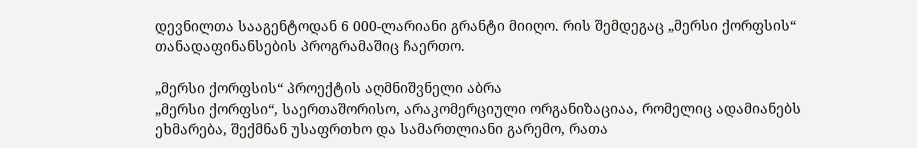დევნილთა სააგენტოდან 6 000-ლარიანი გრანტი მიიღო. რის შემდეგაც „მერსი ქორფსის“ თანადაფინანსების პროგრამაშიც ჩაერთო.

„მერსი ქორფსის“ პროექტის აღმნიშვნელი აბრა
„მერსი ქორფსი“, საერთაშორისო, არაკომერციული ორგანიზაციაა, რომელიც ადამიანებს ეხმარება, შექმნან უსაფრთხო და სამართლიანი გარემო, რათა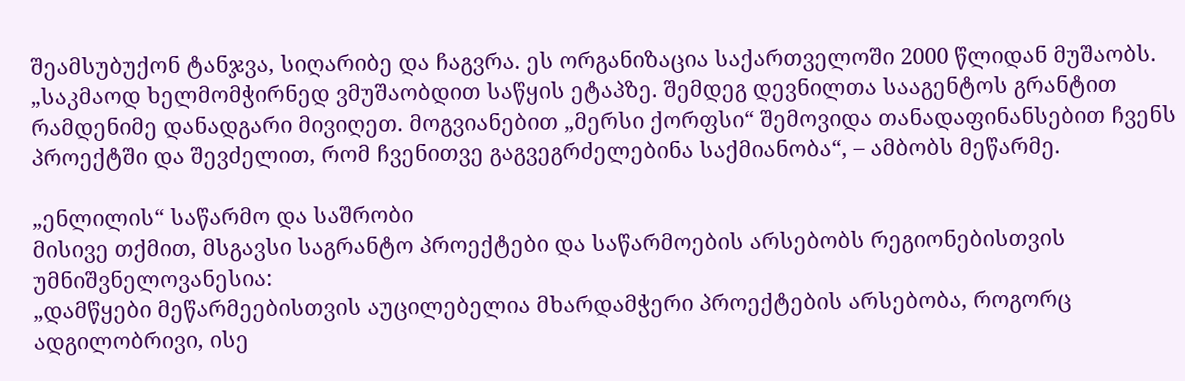შეამსუბუქონ ტანჯვა, სიღარიბე და ჩაგვრა. ეს ორგანიზაცია საქართველოში 2000 წლიდან მუშაობს.
„საკმაოდ ხელმომჭირნედ ვმუშაობდით საწყის ეტაპზე. შემდეგ დევნილთა სააგენტოს გრანტით რამდენიმე დანადგარი მივიღეთ. მოგვიანებით „მერსი ქორფსი“ შემოვიდა თანადაფინანსებით ჩვენს პროექტში და შევძელით, რომ ჩვენითვე გაგვეგრძელებინა საქმიანობა“, – ამბობს მეწარმე.

„ენლილის“ საწარმო და საშრობი
მისივე თქმით, მსგავსი საგრანტო პროექტები და საწარმოების არსებობს რეგიონებისთვის უმნიშვნელოვანესია:
„დამწყები მეწარმეებისთვის აუცილებელია მხარდამჭერი პროექტების არსებობა, როგორც ადგილობრივი, ისე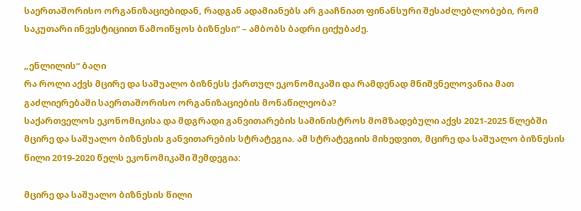საერთაშორისო ორგანიზაციებიდან, რადგან ადამიანებს არ გააჩნიათ ფინანსური შესაძლებლობები, რომ საკუთარი ინვესტიციით წამოიწყოს ბიზნესი“ – ამბობს ბადრი ციქუბაძე.

„ენლილის“ ბაღი
რა როლი აქვს მცირე და საშუალო ბიზნესს ქართულ ეკონომიკაში და რამდენად მნიშვნელოვანია მათ გაძლიერებაში საერთაშორისო ორგანიზაციების მონაწილეობა?
საქართველოს ეკონომიკისა და მდგრადი განვითარების სამინისტროს მომზადებული აქვს 2021-2025 წლებში მცირე და საშუალო ბიზნესის განვითარების სტრატეგია. ამ სტრატეგიის მიხედვით, მცირე და საშუალო ბიზნესის წილი 2019-2020 წელს ეკონომიკაში შემდეგია:

მცირე და საშუალო ბიზნესის წილი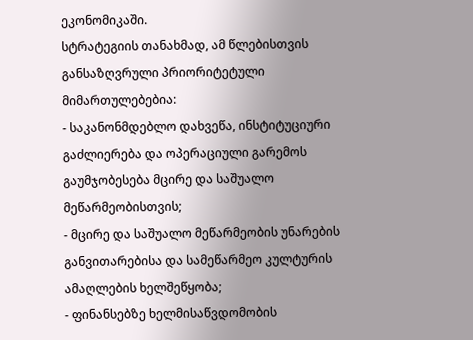ეკონომიკაში.
სტრატეგიის თანახმად, ამ წლებისთვის განსაზღვრული პრიორიტეტული მიმართულებებია:
- საკანონმდებლო დახვეწა, ინსტიტუციური გაძლიერება და ოპერაციული გარემოს გაუმჯობესება მცირე და საშუალო მეწარმეობისთვის;
- მცირე და საშუალო მეწარმეობის უნარების განვითარებისა და სამეწარმეო კულტურის ამაღლების ხელშეწყობა;
- ფინანსებზე ხელმისაწვდომობის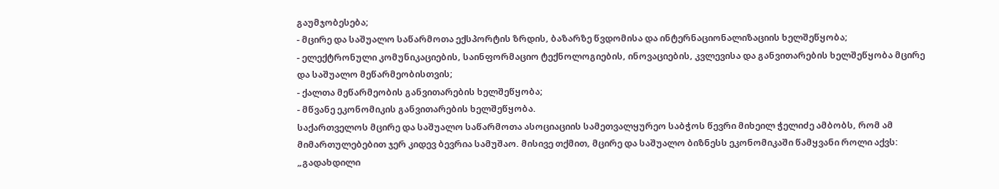გაუმჯობესება;
- მცირე და საშუალო საწარმოთა ექსპორტის ზრდის, ბაზარზე წვდომისა და ინტერნაციონალიზაციის ხელშეწყობა;
- ელექტრონული კომუნიკაციების, საინფორმაციო ტექნოლოგიების, ინოვაციების, კვლევისა და განვითარების ხელშეწყობა მცირე და საშუალო მეწარმეობისთვის;
- ქალთა მეწარმეობის განვითარების ხელშეწყობა;
- მწვანე ეკონომიკის განვითარების ხელშეწყობა.
საქართველოს მცირე და საშუალო საწარმოთა ასოციაციის სამეთვალყურეო საბჭოს წევრი მიხეილ ჭელიძე ამბობს, რომ ამ მიმართულებებით ჯერ კიდევ ბევრია სამუშაო. მისივე თქმით, მცირე და საშუალო ბიზნესს ეკონომიკაში წამყვანი როლი აქვს:
„გადახდილი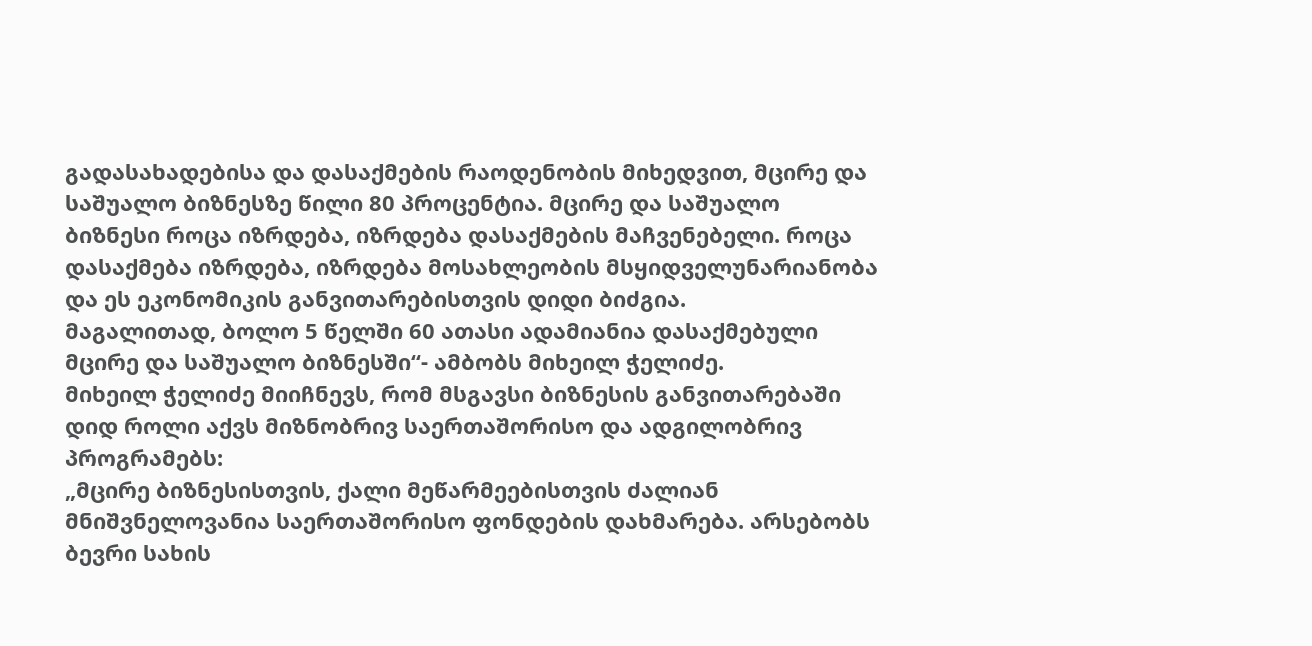გადასახადებისა და დასაქმების რაოდენობის მიხედვით, მცირე და საშუალო ბიზნესზე წილი 80 პროცენტია. მცირე და საშუალო ბიზნესი როცა იზრდება, იზრდება დასაქმების მაჩვენებელი. როცა დასაქმება იზრდება, იზრდება მოსახლეობის მსყიდველუნარიანობა და ეს ეკონომიკის განვითარებისთვის დიდი ბიძგია.
მაგალითად, ბოლო 5 წელში 60 ათასი ადამიანია დასაქმებული მცირე და საშუალო ბიზნესში“- ამბობს მიხეილ ჭელიძე.
მიხეილ ჭელიძე მიიჩნევს, რომ მსგავსი ბიზნესის განვითარებაში დიდ როლი აქვს მიზნობრივ საერთაშორისო და ადგილობრივ პროგრამებს:
„მცირე ბიზნესისთვის, ქალი მეწარმეებისთვის ძალიან მნიშვნელოვანია საერთაშორისო ფონდების დახმარება. არსებობს ბევრი სახის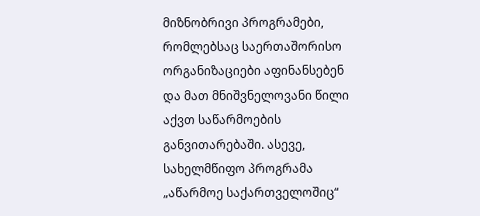მიზნობრივი პროგრამები, რომლებსაც საერთაშორისო ორგანიზაციები აფინანსებენ და მათ მნიშვნელოვანი წილი აქვთ საწარმოების განვითარებაში. ასევე, სახელმწიფო პროგრამა „აწარმოე საქართველოშიც“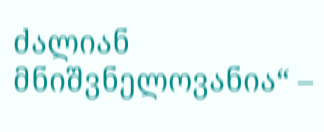ძალიან მნიშვნელოვანია“ –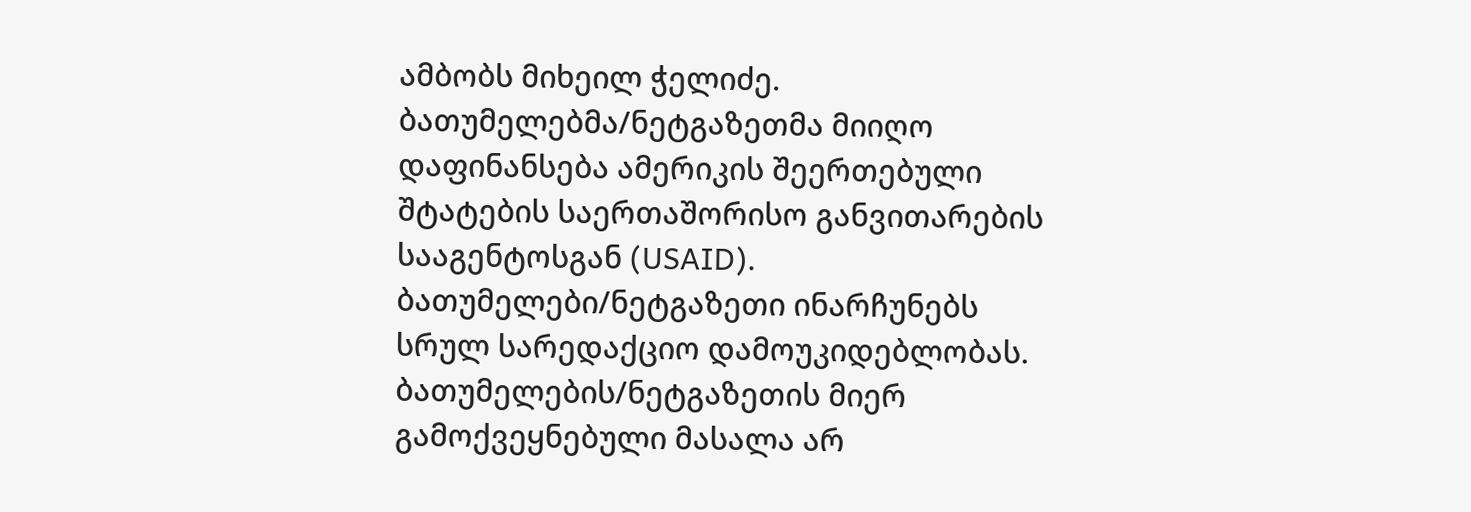ამბობს მიხეილ ჭელიძე.
ბათუმელებმა/ნეტგაზეთმა მიიღო დაფინანსება ამერიკის შეერთებული შტატების საერთაშორისო განვითარების სააგენტოსგან (USAID). ბათუმელები/ნეტგაზეთი ინარჩუნებს სრულ სარედაქციო დამოუკიდებლობას. ბათუმელების/ნეტგაზეთის მიერ გამოქვეყნებული მასალა არ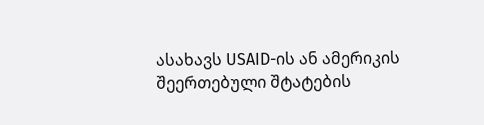ასახავს USAID-ის ან ამერიკის შეერთებული შტატების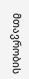მთავრობის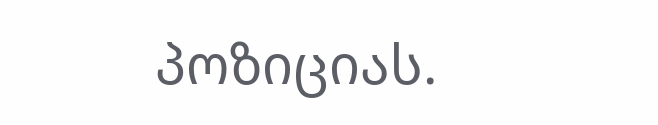პოზიციას.